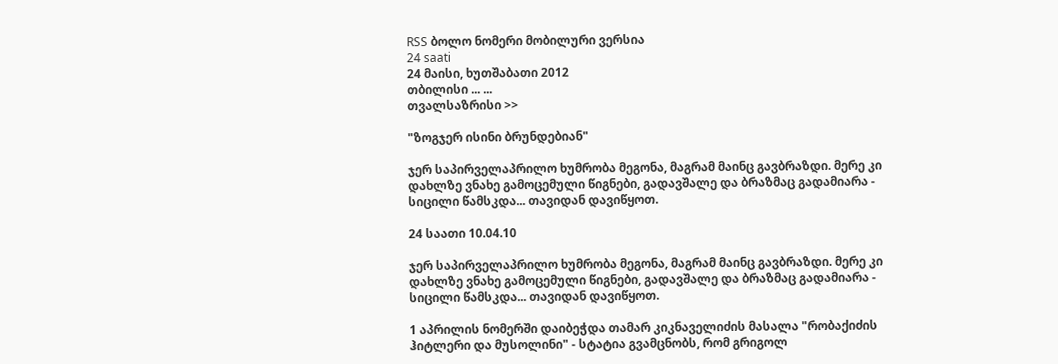RSS ბოლო ნომერი მობილური ვერსია
24 saati
24 მაისი, ხუთშაბათი 2012
თბილისი ... ...
თვალსაზრისი >>

"ზოგჯერ ისინი ბრუნდებიან"

ჯერ საპირველაპრილო ხუმრობა მეგონა, მაგრამ მაინც გავბრაზდი. მერე კი დახლზე ვნახე გამოცემული წიგნები, გადავშალე და ბრაზმაც გადამიარა - სიცილი წამსკდა... თავიდან დავიწყოთ.

24 საათი 10.04.10

ჯერ საპირველაპრილო ხუმრობა მეგონა, მაგრამ მაინც გავბრაზდი. მერე კი დახლზე ვნახე გამოცემული წიგნები, გადავშალე და ბრაზმაც გადამიარა - სიცილი წამსკდა... თავიდან დავიწყოთ.

1 აპრილის ნომერში დაიბეჭდა თამარ კიკნაველიძის მასალა "რობაქიძის ჰიტლერი და მუსოლინი" - სტატია გვამცნობს, რომ გრიგოლ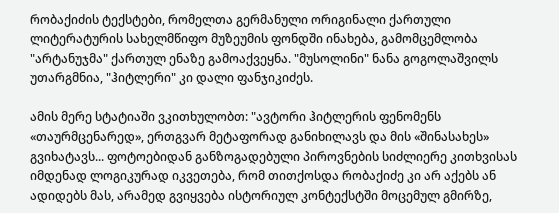რობაქიძის ტექსტები, რომელთა გერმანული ორიგინალი ქართული ლიტერატურის სახელმწიფო მუზეუმის ფონდში ინახება, გამომცემლობა "არტანუჯმა" ქართულ ენაზე გამოაქვეყნა. "მუსოლინი" ნანა გოგოლაშვილს უთარგმნია, "ჰიტლერი" კი დალი ფანჯიკიძეს.

ამის მერე სტატიაში ვკითხულობთ: "ავტორი ჰიტლერის ფენომენს «თაურმცენარედ», ერთგვარ მეტაფორად განიხილავს და მის «შინასახეს» გვიხატავს... ფოტოებიდან განზოგადებული პიროვნების სიძლიერე კითხვისას იმდენად ლოგიკურად იკვეთება, რომ თითქოსდა რობაქიძე კი არ აქებს ან ადიდებს მას, არამედ გვიყვება ისტორიულ კონტექსტში მოცემულ გმირზე,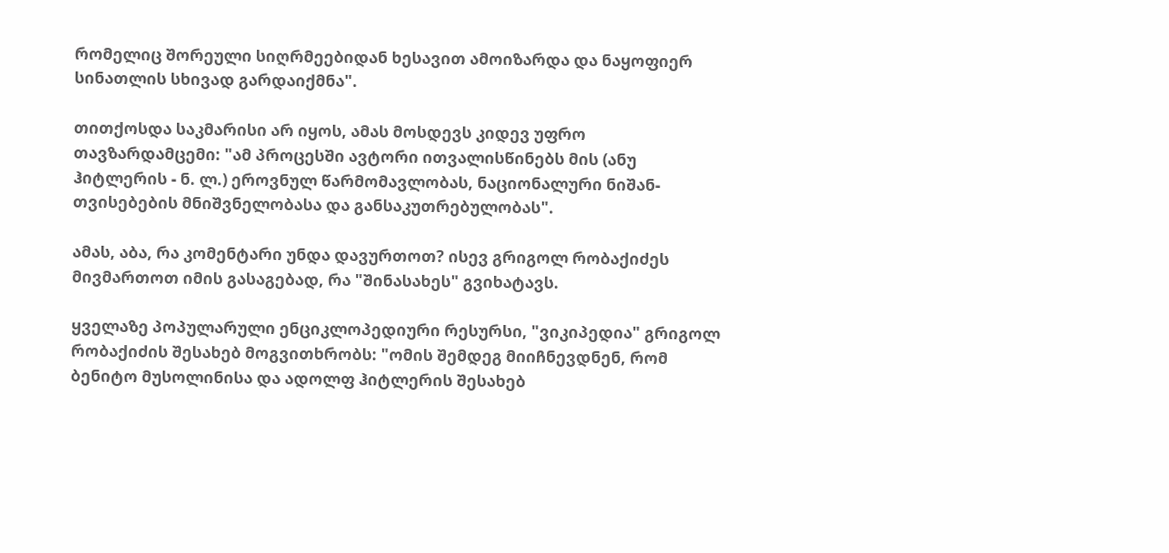რომელიც შორეული სიღრმეებიდან ხესავით ამოიზარდა და ნაყოფიერ სინათლის სხივად გარდაიქმნა".

თითქოსდა საკმარისი არ იყოს, ამას მოსდევს კიდევ უფრო თავზარდამცემი: "ამ პროცესში ავტორი ითვალისწინებს მის (ანუ ჰიტლერის - ნ. ლ.) ეროვნულ წარმომავლობას, ნაციონალური ნიშან-თვისებების მნიშვნელობასა და განსაკუთრებულობას".

ამას, აბა, რა კომენტარი უნდა დავურთოთ? ისევ გრიგოლ რობაქიძეს მივმართოთ იმის გასაგებად, რა "შინასახეს" გვიხატავს.

ყველაზე პოპულარული ენციკლოპედიური რესურსი, "ვიკიპედია" გრიგოლ რობაქიძის შესახებ მოგვითხრობს: "ომის შემდეგ მიიჩნევდნენ, რომ ბენიტო მუსოლინისა და ადოლფ ჰიტლერის შესახებ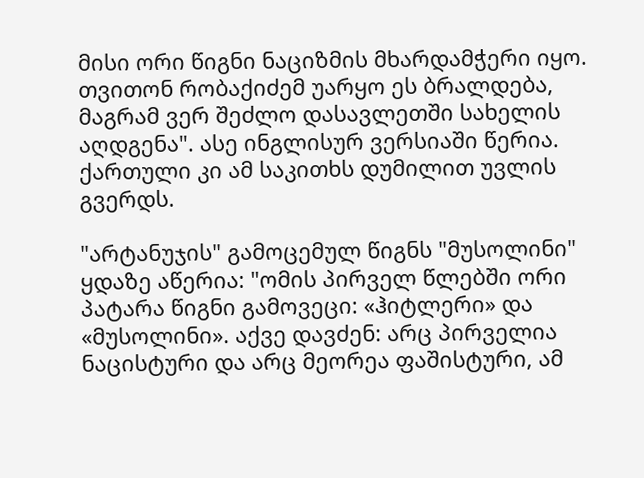მისი ორი წიგნი ნაციზმის მხარდამჭერი იყო. თვითონ რობაქიძემ უარყო ეს ბრალდება, მაგრამ ვერ შეძლო დასავლეთში სახელის აღდგენა". ასე ინგლისურ ვერსიაში წერია. ქართული კი ამ საკითხს დუმილით უვლის გვერდს.

"არტანუჯის" გამოცემულ წიგნს "მუსოლინი" ყდაზე აწერია: "ომის პირველ წლებში ორი პატარა წიგნი გამოვეცი: «ჰიტლერი» და «მუსოლინი». აქვე დავძენ: არც პირველია ნაცისტური და არც მეორეა ფაშისტური, ამ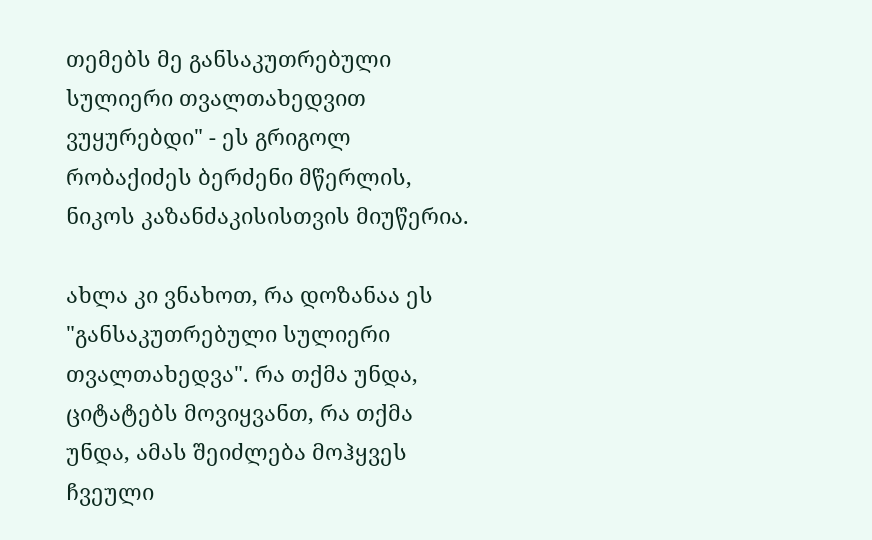თემებს მე განსაკუთრებული სულიერი თვალთახედვით ვუყურებდი" - ეს გრიგოლ რობაქიძეს ბერძენი მწერლის, ნიკოს კაზანძაკისისთვის მიუწერია.

ახლა კი ვნახოთ, რა დოზანაა ეს "განსაკუთრებული სულიერი თვალთახედვა". რა თქმა უნდა, ციტატებს მოვიყვანთ, რა თქმა უნდა, ამას შეიძლება მოჰყვეს ჩვეული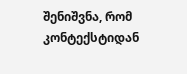შენიშვნა, რომ კონტექსტიდან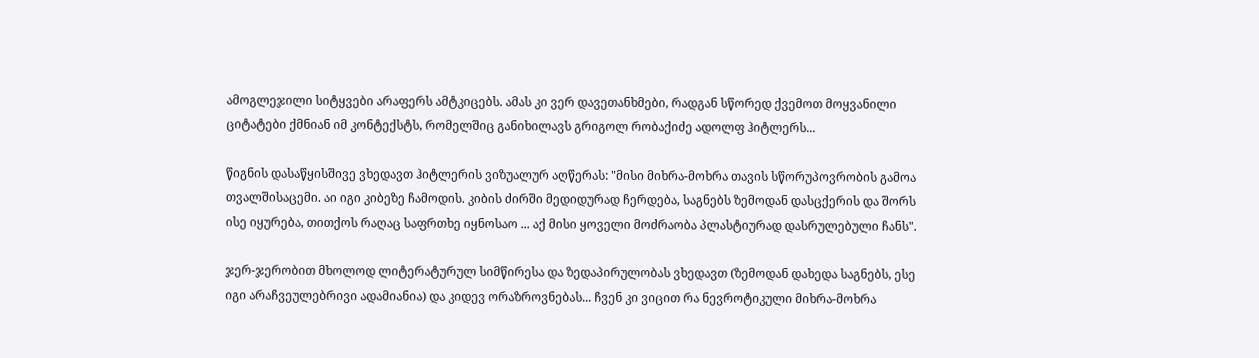ამოგლეჯილი სიტყვები არაფერს ამტკიცებს. ამას კი ვერ დავეთანხმები, რადგან სწორედ ქვემოთ მოყვანილი ციტატები ქმნიან იმ კონტექსტს, რომელშიც განიხილავს გრიგოლ რობაქიძე ადოლფ ჰიტლერს...

წიგნის დასაწყისშივე ვხედავთ ჰიტლერის ვიზუალურ აღწერას: "მისი მიხრა-მოხრა თავის სწორუპოვრობის გამოა თვალშისაცემი. აი იგი კიბეზე ჩამოდის. კიბის ძირში მედიდურად ჩერდება, საგნებს ზემოდან დასცქერის და შორს ისე იყურება, თითქოს რაღაც საფრთხე იყნოსაო ... აქ მისი ყოველი მოძრაობა პლასტიურად დასრულებული ჩანს".

ჯერ-ჯერობით მხოლოდ ლიტერატურულ სიმწირესა და ზედაპირულობას ვხედავთ (ზემოდან დახედა საგნებს, ესე იგი არაჩვეულებრივი ადამიანია) და კიდევ ორაზროვნებას... ჩვენ კი ვიცით რა ნევროტიკული მიხრა-მოხრა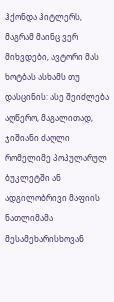ჰქონდა ჰიტლერს, მაგრამ მაინც ვერ მიხვდები, ავტორი მას ხოტბას ასხამს თუ დასცინის: ასე შეიძლება აღწერო, მაგალითად, ჯიშიანი ძაღლი რომელიმე პოპულარულ ბუკლეტში ან ადგილობრივი მაფიის ნათლიმამა მესამეხარისხოვან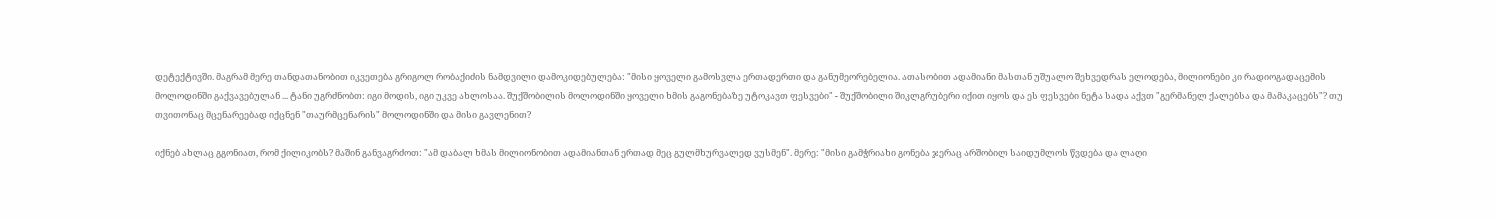დეტექტივში. მაგრამ მერე თანდათანობით იკვეთება გრიგოლ რობაქიძის ნამდვილი დამოკიდებულება: "მისი ყოველი გამოსვლა ერთადერთი და განუმეორებელია. ათასობით ადამიანი მასთან უშუალო შეხვედრას ელოდება, მილიონები კი რადიოგადაცემის მოლოდინში გაქვავებულან ... ტანი უგრძნობთ: იგი მოდის, იგი უკვე ახლოსაა. შუქშობილის მოლოდინში ყოველი ხმის გაგონებაზე უტოკავთ ფესვები" - შუქშობილი შიკლგრუბერი იქით იყოს და ეს ფესვები ნეტა სადა აქვთ "გერმანელ ქალებსა და მამაკაცებს"? თუ თვითონაც მცენარეებად იქცნენ "თაურმცენარის" მოლოდინში და მისი გავლენით?

იქნებ ახლაც გგონიათ, რომ ქილიკობს? მაშინ განვაგრძოთ: "ამ დაბალ ხმას მილიონობით ადამიანთან ერთად მეც გულმხურვალედ ვუსმენ". მერე: "მისი გამჭრიახი გონება ჯერაც არშობილ საიდუმლოს წვდება და ლაღი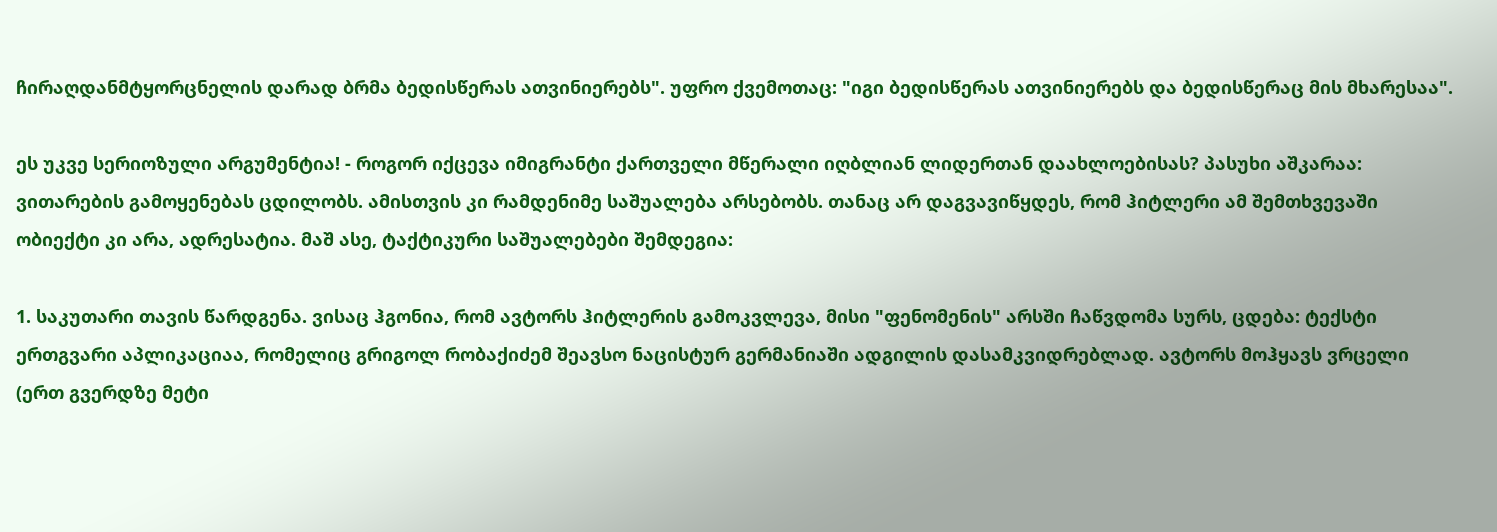ჩირაღდანმტყორცნელის დარად ბრმა ბედისწერას ათვინიერებს". უფრო ქვემოთაც: "იგი ბედისწერას ათვინიერებს და ბედისწერაც მის მხარესაა".

ეს უკვე სერიოზული არგუმენტია! - როგორ იქცევა იმიგრანტი ქართველი მწერალი იღბლიან ლიდერთან დაახლოებისას? პასუხი აშკარაა: ვითარების გამოყენებას ცდილობს. ამისთვის კი რამდენიმე საშუალება არსებობს. თანაც არ დაგვავიწყდეს, რომ ჰიტლერი ამ შემთხვევაში ობიექტი კი არა, ადრესატია. მაშ ასე, ტაქტიკური საშუალებები შემდეგია:

1. საკუთარი თავის წარდგენა. ვისაც ჰგონია, რომ ავტორს ჰიტლერის გამოკვლევა, მისი "ფენომენის" არსში ჩაწვდომა სურს, ცდება: ტექსტი ერთგვარი აპლიკაციაა, რომელიც გრიგოლ რობაქიძემ შეავსო ნაცისტურ გერმანიაში ადგილის დასამკვიდრებლად. ავტორს მოჰყავს ვრცელი (ერთ გვერდზე მეტი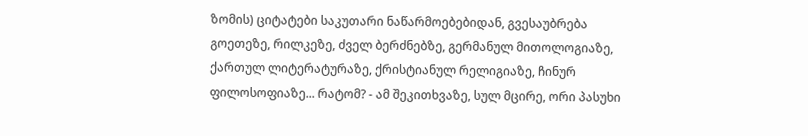ზომის) ციტატები საკუთარი ნაწარმოებებიდან, გვესაუბრება გოეთეზე, რილკეზე, ძველ ბერძნებზე, გერმანულ მითოლოგიაზე, ქართულ ლიტერატურაზე, ქრისტიანულ რელიგიაზე, ჩინურ ფილოსოფიაზე... რატომ? - ამ შეკითხვაზე, სულ მცირე, ორი პასუხი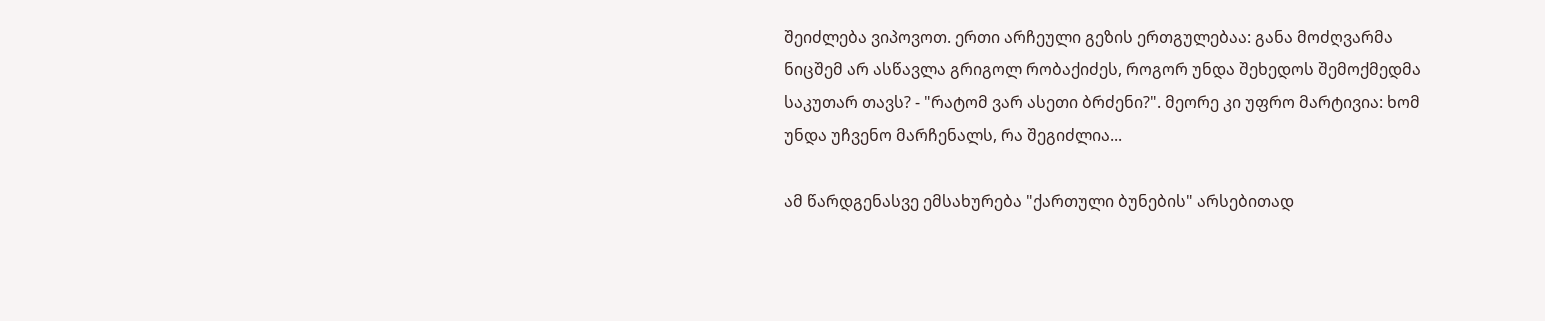შეიძლება ვიპოვოთ. ერთი არჩეული გეზის ერთგულებაა: განა მოძღვარმა ნიცშემ არ ასწავლა გრიგოლ რობაქიძეს, როგორ უნდა შეხედოს შემოქმედმა საკუთარ თავს? - "რატომ ვარ ასეთი ბრძენი?". მეორე კი უფრო მარტივია: ხომ უნდა უჩვენო მარჩენალს, რა შეგიძლია...

ამ წარდგენასვე ემსახურება "ქართული ბუნების" არსებითად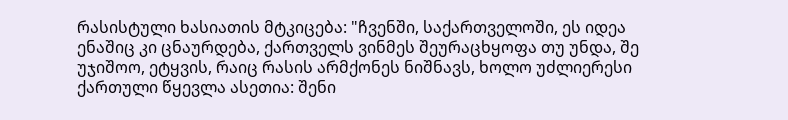რასისტული ხასიათის მტკიცება: "ჩვენში, საქართველოში, ეს იდეა ენაშიც კი ცნაურდება, ქართველს ვინმეს შეურაცხყოფა თუ უნდა, შე უჯიშოო, ეტყვის, რაიც რასის არმქონეს ნიშნავს, ხოლო უძლიერესი ქართული წყევლა ასეთია: შენი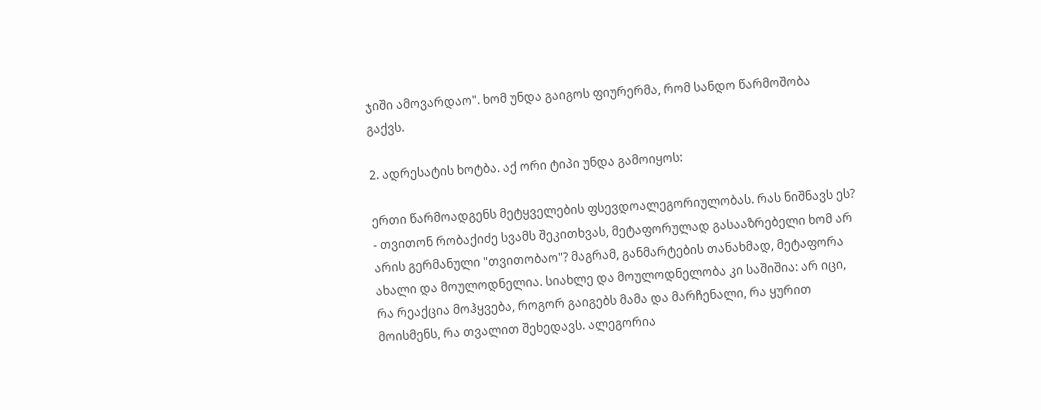ჯიში ამოვარდაო". ხომ უნდა გაიგოს ფიურერმა, რომ სანდო წარმოშობა გაქვს.

2. ადრესატის ხოტბა. აქ ორი ტიპი უნდა გამოიყოს:

ერთი წარმოადგენს მეტყველების ფსევდოალეგორიულობას. რას ნიშნავს ეს? - თვითონ რობაქიძე სვამს შეკითხვას, მეტაფორულად გასააზრებელი ხომ არ არის გერმანული "თვითობაო"? მაგრამ, განმარტების თანახმად, მეტაფორა ახალი და მოულოდნელია. სიახლე და მოულოდნელობა კი საშიშია: არ იცი, რა რეაქცია მოჰყვება, როგორ გაიგებს მამა და მარჩენალი, რა ყურით მოისმენს, რა თვალით შეხედავს. ალეგორია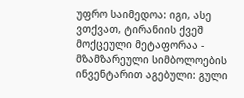უფრო საიმედოა: იგი, ასე ვთქვათ, ტირანიის ქვეშ მოქცეული მეტაფორაა - მზამზარეული სიმბოლოების ინვენტარით აგებული: გული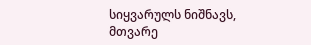სიყვარულს ნიშნავს, მთვარე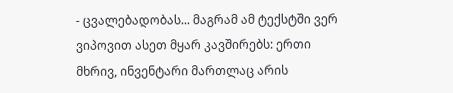- ცვალებადობას... მაგრამ ამ ტექსტში ვერ ვიპოვით ასეთ მყარ კავშირებს: ერთი მხრივ, ინვენტარი მართლაც არის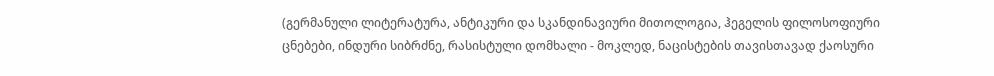(გერმანული ლიტერატურა, ანტიკური და სკანდინავიური მითოლოგია, ჰეგელის ფილოსოფიური ცნებები, ინდური სიბრძნე, რასისტული დომხალი - მოკლედ, ნაცისტების თავისთავად ქაოსური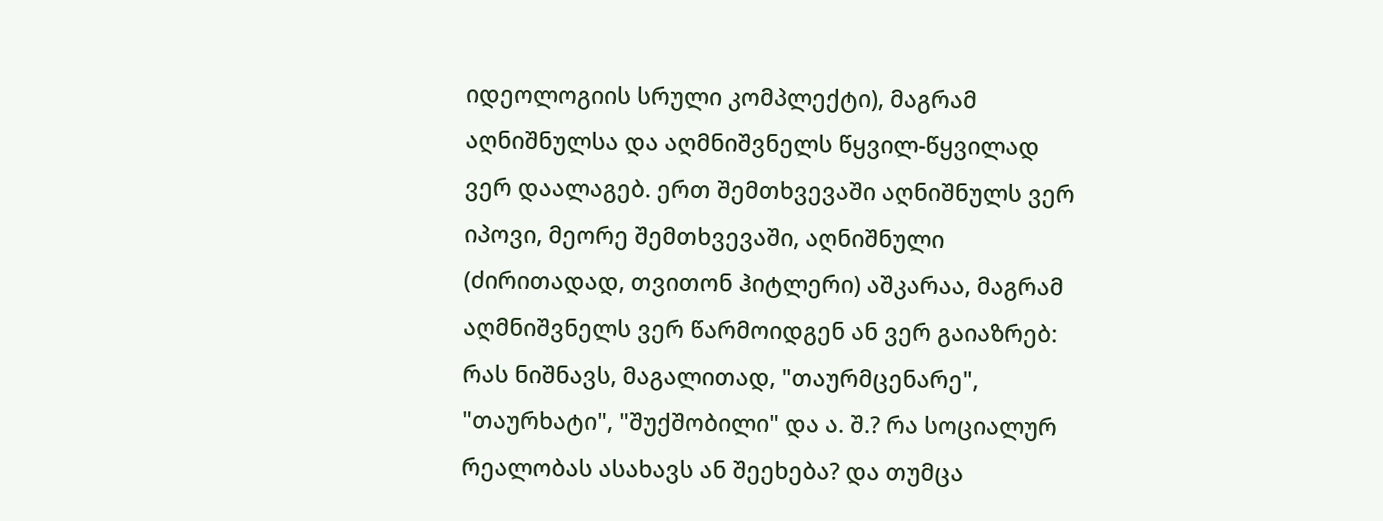იდეოლოგიის სრული კომპლექტი), მაგრამ აღნიშნულსა და აღმნიშვნელს წყვილ-წყვილად ვერ დაალაგებ. ერთ შემთხვევაში აღნიშნულს ვერ იპოვი, მეორე შემთხვევაში, აღნიშნული (ძირითადად, თვითონ ჰიტლერი) აშკარაა, მაგრამ აღმნიშვნელს ვერ წარმოიდგენ ან ვერ გაიაზრებ: რას ნიშნავს, მაგალითად, "თაურმცენარე", "თაურხატი", "შუქშობილი" და ა. შ.? რა სოციალურ რეალობას ასახავს ან შეეხება? და თუმცა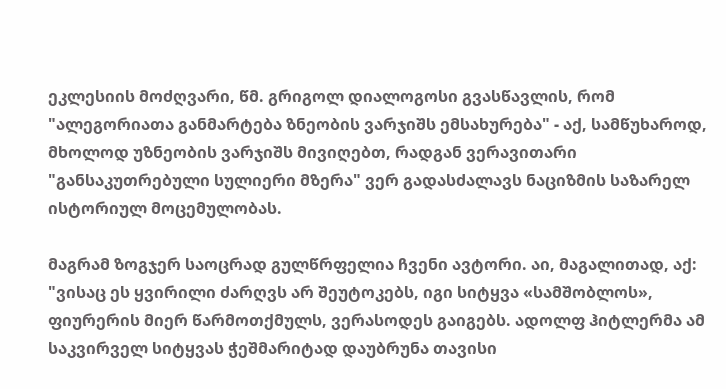ეკლესიის მოძღვარი, წმ. გრიგოლ დიალოგოსი გვასწავლის, რომ "ალეგორიათა განმარტება ზნეობის ვარჯიშს ემსახურება" - აქ, სამწუხაროდ, მხოლოდ უზნეობის ვარჯიშს მივიღებთ, რადგან ვერავითარი "განსაკუთრებული სულიერი მზერა" ვერ გადასძალავს ნაციზმის საზარელ ისტორიულ მოცემულობას.

მაგრამ ზოგჯერ საოცრად გულწრფელია ჩვენი ავტორი. აი, მაგალითად, აქ: "ვისაც ეს ყვირილი ძარღვს არ შეუტოკებს, იგი სიტყვა «სამშობლოს», ფიურერის მიერ წარმოთქმულს, ვერასოდეს გაიგებს. ადოლფ ჰიტლერმა ამ საკვირველ სიტყვას ჭეშმარიტად დაუბრუნა თავისი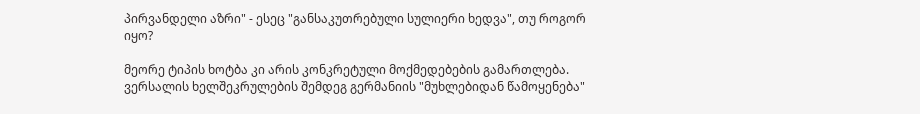პირვანდელი აზრი" - ესეც "განსაკუთრებული სულიერი ხედვა", თუ როგორ იყო?

მეორე ტიპის ხოტბა კი არის კონკრეტული მოქმედებების გამართლება. ვერსალის ხელშეკრულების შემდეგ გერმანიის "მუხლებიდან წამოყენება"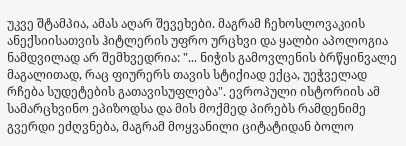უკვე შტამპია, ამას აღარ შევეხები. მაგრამ ჩეხოსლოვაკიის ანექსიისათვის ჰიტლერის უფრო ურცხვი და ყალბი აპოლოგია ნამდვილად არ შემხვედრია: "... ნიჭის გამოვლენის ბრწყინვალე მაგალითად, რაც ფიურერს თავის სტიქიად ექცა, უეჭველად რჩება სუდეტების გათავისუფლება". ევროპული ისტორიის ამ სამარცხვინო ეპიზოდსა და მის მოქმედ პირებს რამდენიმე გვერდი ეძღვნება, მაგრამ მოყვანილი ციტატიდან ბოლო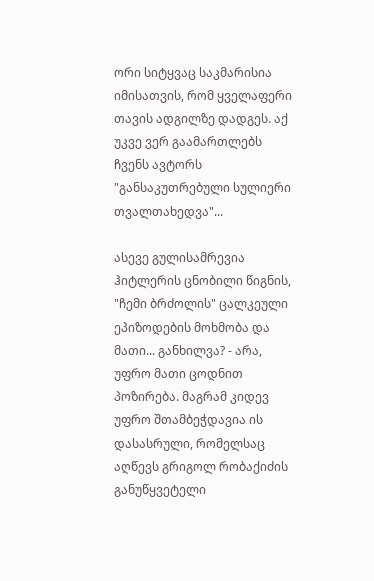ორი სიტყვაც საკმარისია იმისათვის, რომ ყველაფერი თავის ადგილზე დადგეს. აქ უკვე ვერ გაამართლებს ჩვენს ავტორს "განსაკუთრებული სულიერი თვალთახედვა"...

ასევე გულისამრევია ჰიტლერის ცნობილი წიგნის, "ჩემი ბრძოლის" ცალკეული ეპიზოდების მოხმობა და მათი... განხილვა? - არა, უფრო მათი ცოდნით პოზირება. მაგრამ კიდევ უფრო შთამბეჭდავია ის დასასრული, რომელსაც აღწევს გრიგოლ რობაქიძის განუწყვეტელი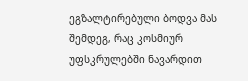ეგზალტირებული ბოდვა მას შემდეგ, რაც კოსმიურ უფსკრულებში ნავარდით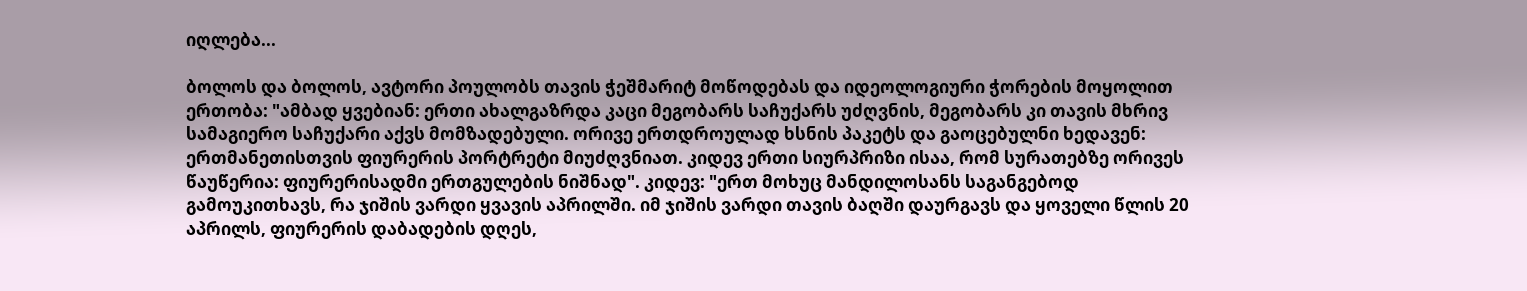იღლება...

ბოლოს და ბოლოს, ავტორი პოულობს თავის ჭეშმარიტ მოწოდებას და იდეოლოგიური ჭორების მოყოლით ერთობა: "ამბად ყვებიან: ერთი ახალგაზრდა კაცი მეგობარს საჩუქარს უძღვნის, მეგობარს კი თავის მხრივ სამაგიერო საჩუქარი აქვს მომზადებული. ორივე ერთდროულად ხსნის პაკეტს და გაოცებულნი ხედავენ: ერთმანეთისთვის ფიურერის პორტრეტი მიუძღვნიათ. კიდევ ერთი სიურპრიზი ისაა, რომ სურათებზე ორივეს წაუწერია: ფიურერისადმი ერთგულების ნიშნად". კიდევ: "ერთ მოხუც მანდილოსანს საგანგებოდ გამოუკითხავს, რა ჯიშის ვარდი ყვავის აპრილში. იმ ჯიშის ვარდი თავის ბაღში დაურგავს და ყოველი წლის 20 აპრილს, ფიურერის დაბადების დღეს,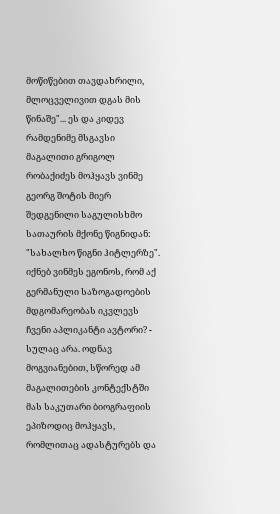მოწიწებით თავდახრილი, მლოცველივით დგას მის წინაშე"... ეს და კიდევ რამდენიმე მსგავსი მაგალითი გრიგოლ რობაქიძეს მოჰყავს ვინმე გეორგ შოტის მიერ შედგენილი საგულისხმო სათაურის მქონე წიგნიდან: "სახალხო წიგნი ჰიტლერზე". იქნებ ვინმეს ეგონოს, რომ აქ გერმანული საზოგადოების მდგომარეობას იკვლევს ჩვენი აპლიკანტი ავტორი? - სულაც არა. ოდნავ მოგვიანებით, სწორედ ამ მაგალითების კონტექსტში მას საკუთარი ბიოგრაფიის ეპიზოდიც მოჰყავს, რომლითაც ადასტურებს და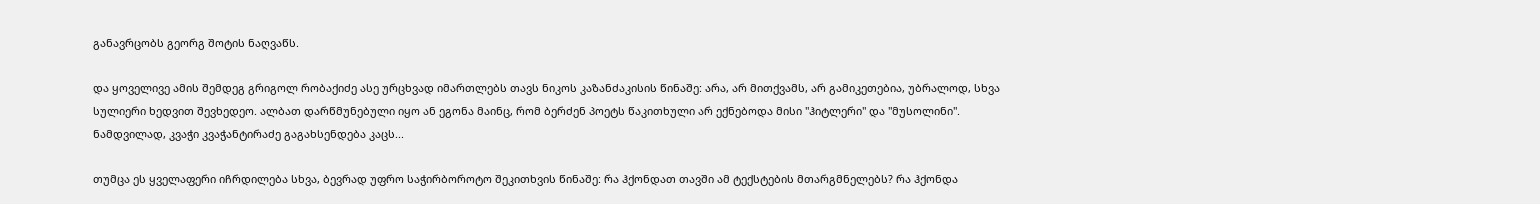განავრცობს გეორგ შოტის ნაღვაწს.

და ყოველივე ამის შემდეგ გრიგოლ რობაქიძე ასე ურცხვად იმართლებს თავს ნიკოს კაზანძაკისის წინაშე: არა, არ მითქვამს, არ გამიკეთებია, უბრალოდ, სხვა სულიერი ხედვით შევხედეო. ალბათ დარწმუნებული იყო ან ეგონა მაინც, რომ ბერძენ პოეტს წაკითხული არ ექნებოდა მისი "ჰიტლერი" და "მუსოლინი". ნამდვილად, კვაჭი კვაჭანტირაძე გაგახსენდება კაცს...

თუმცა ეს ყველაფერი იჩრდილება სხვა, ბევრად უფრო საჭირბოროტო შეკითხვის წინაშე: რა ჰქონდათ თავში ამ ტექსტების მთარგმნელებს? რა ჰქონდა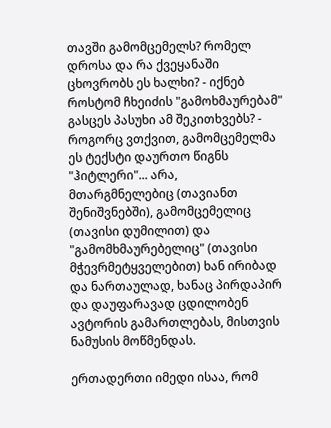თავში გამომცემელს? რომელ დროსა და რა ქვეყანაში ცხოვრობს ეს ხალხი? - იქნებ როსტომ ჩხეიძის "გამოხმაურებამ" გასცეს პასუხი ამ შეკითხვებს? - როგორც ვთქვით, გამომცემელმა ეს ტექსტი დაურთო წიგნს "ჰიტლერი"... არა, მთარგმნელებიც (თავიანთ შენიშვნებში), გამომცემელიც (თავისი დუმილით) და "გამომხმაურებელიც" (თავისი მჭევრმეტყველებით) ხან ირიბად და ნართაულად, ხანაც პირდაპირ და დაუფარავად ცდილობენ ავტორის გამართლებას, მისთვის ნამუსის მოწმენდას.

ერთადერთი იმედი ისაა, რომ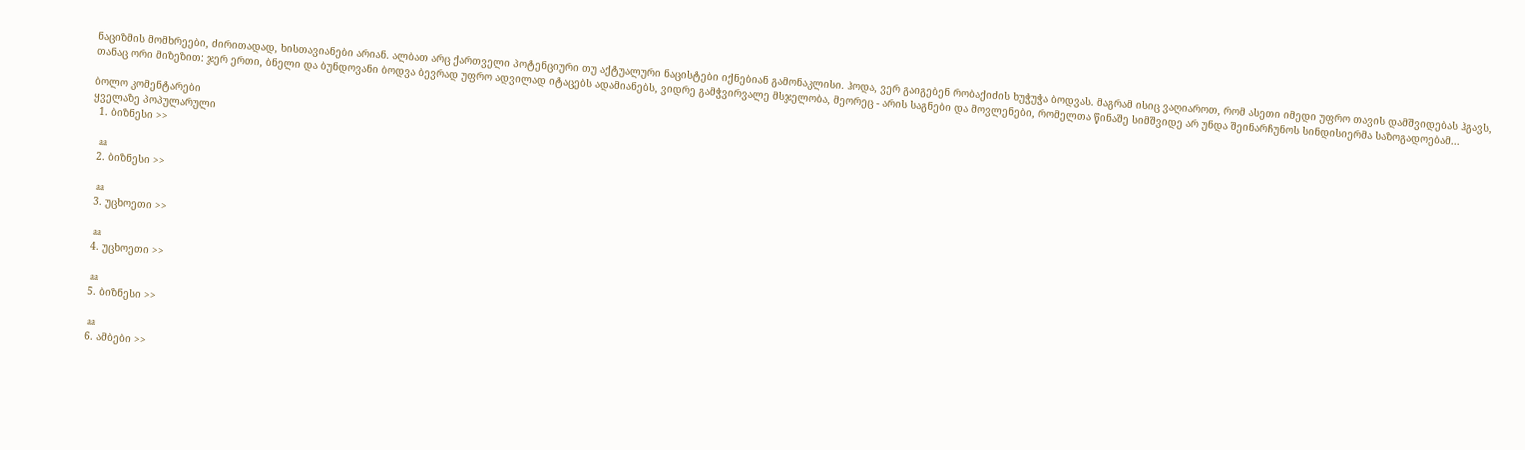ნაციზმის მომხრეები, ძირითადად, ხისთავიანები არიან. ალბათ არც ქართველი პოტენციური თუ აქტუალური ნაცისტები იქნებიან გამონაკლისი. ჰოდა, ვერ გაიგებენ რობაქიძის ხუჭუჭა ბოდვას. მაგრამ ისიც ვაღიაროთ, რომ ასეთი იმედი უფრო თავის დამშვიდებას ჰგავს, თანაც ორი მიზეზით: ჯერ ერთი, ბნელი და ბუნდოვანი ბოდვა ბევრად უფრო ადვილად იტაცებს ადამიანებს, ვიდრე გამჭვირვალე მსჯელობა, მეორეც - არის საგნები და მოვლენები, რომელთა წინაშე სიმშვიდე არ უნდა შეინარჩუნოს სინდისიერმა საზოგადოებამ...

ბოლო კომენტარები
ყველაზე პოპულარული
  1. ბიზნესი >>

    aa
  2. ბიზნესი >>

    aa
  3. უცხოეთი >>

    aa
  4. უცხოეთი >>

    aa
  5. ბიზნესი >>

    aa
  6. ამბები >>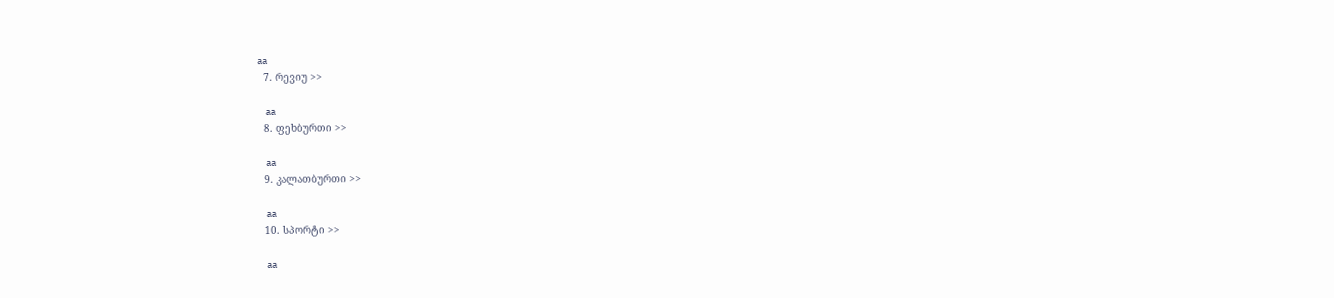aa
  7. რევიუ >>

    aa
  8. ფეხბურთი >>

    aa
  9. კალათბურთი >>

    aa
  10. სპორტი >>

    aa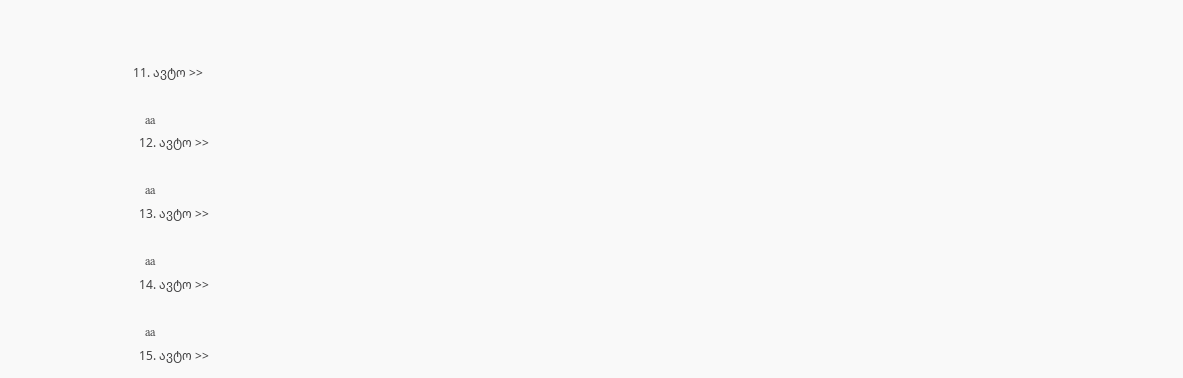11. ავტო >>

    aa
  12. ავტო >>

    aa
  13. ავტო >>

    aa
  14. ავტო >>

    aa
  15. ავტო >>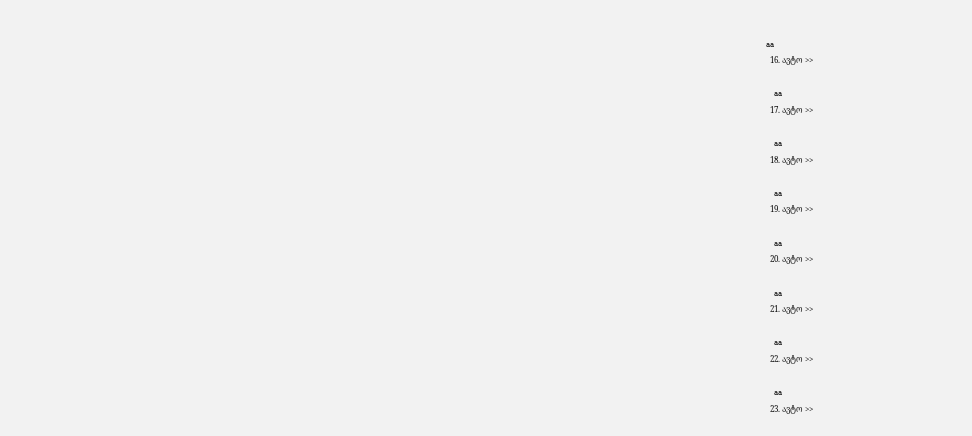aa
  16. ავტო >>

    aa
  17. ავტო >>

    aa
  18. ავტო >>

    aa
  19. ავტო >>

    aa
  20. ავტო >>

    aa
  21. ავტო >>

    aa
  22. ავტო >>

    aa
  23. ავტო >>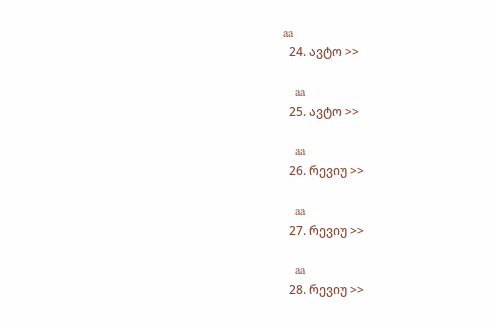aa
  24. ავტო >>

    aa
  25. ავტო >>

    aa
  26. რევიუ >>

    aa
  27. რევიუ >>

    aa
  28. რევიუ >>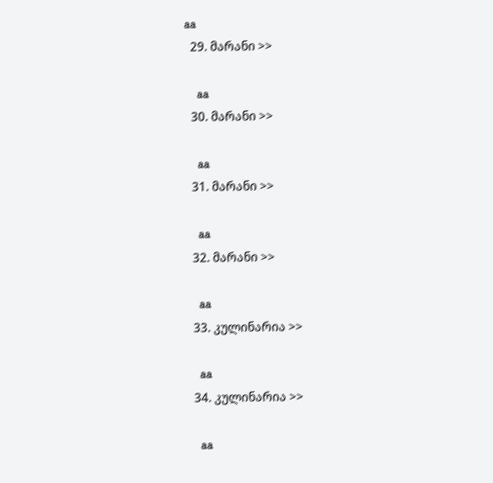aa
  29. მარანი >>

    aa
  30. მარანი >>

    aa
  31. მარანი >>

    aa
  32. მარანი >>

    aa
  33. კულინარია >>

    aa
  34. კულინარია >>

    aa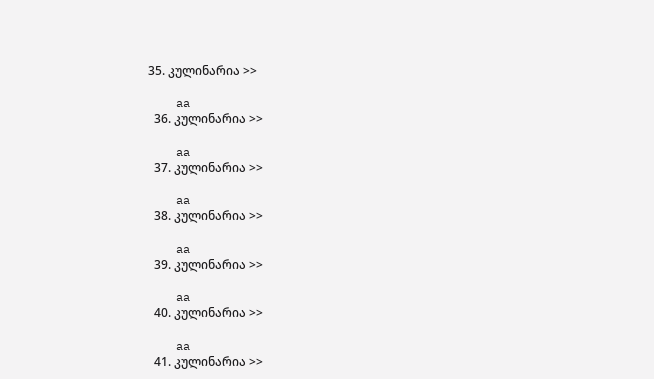35. კულინარია >>

    aa
  36. კულინარია >>

    aa
  37. კულინარია >>

    aa
  38. კულინარია >>

    aa
  39. კულინარია >>

    aa
  40. კულინარია >>

    aa
  41. კულინარია >>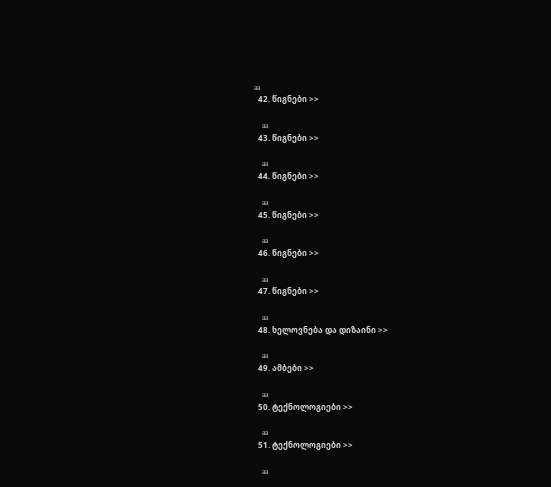aa
  42. წიგნები >>

    aa
  43. წიგნები >>

    aa
  44. წიგნები >>

    aa
  45. წიგნები >>

    aa
  46. წიგნები >>

    aa
  47. წიგნები >>

    aa
  48. ხელოვნება და დიზაინი >>

    aa
  49. ამბები >>

    aa
  50. ტექნოლოგიები >>

    aa
  51. ტექნოლოგიები >>

    aa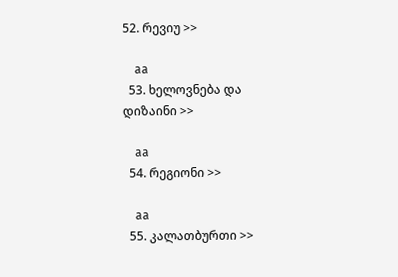52. რევიუ >>

    aa
  53. ხელოვნება და დიზაინი >>

    aa
  54. რეგიონი >>

    aa
  55. კალათბურთი >>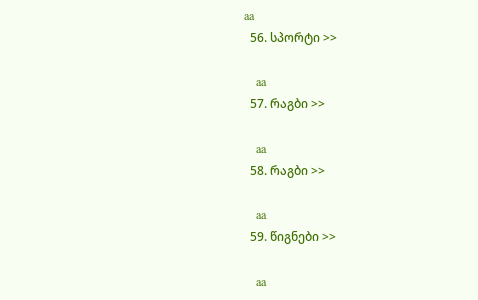aa
  56. სპორტი >>

    aa
  57. რაგბი >>

    aa
  58. რაგბი >>

    aa
  59. წიგნები >>

    aa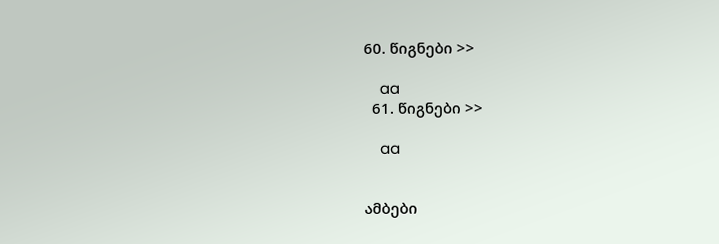60. წიგნები >>

    aa
  61. წიგნები >>

    aa


ამბები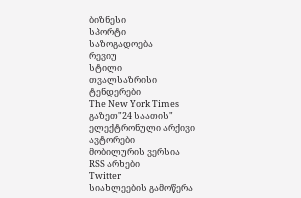ბიზნესი
სპორტი
საზოგადოება
რევიუ
სტილი
თვალსაზრისი
ტენდერები
The New York Times
გაზეთ"24 საათის"
ელექტრონული არქივი
ავტორები
მობილურის ვერსია
RSS არხები
Twitter
სიახლეების გამოწერა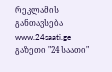რეკლამის განთავსება
www.24saati.ge
გაზეთი "24 საათი"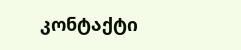კონტაქტი